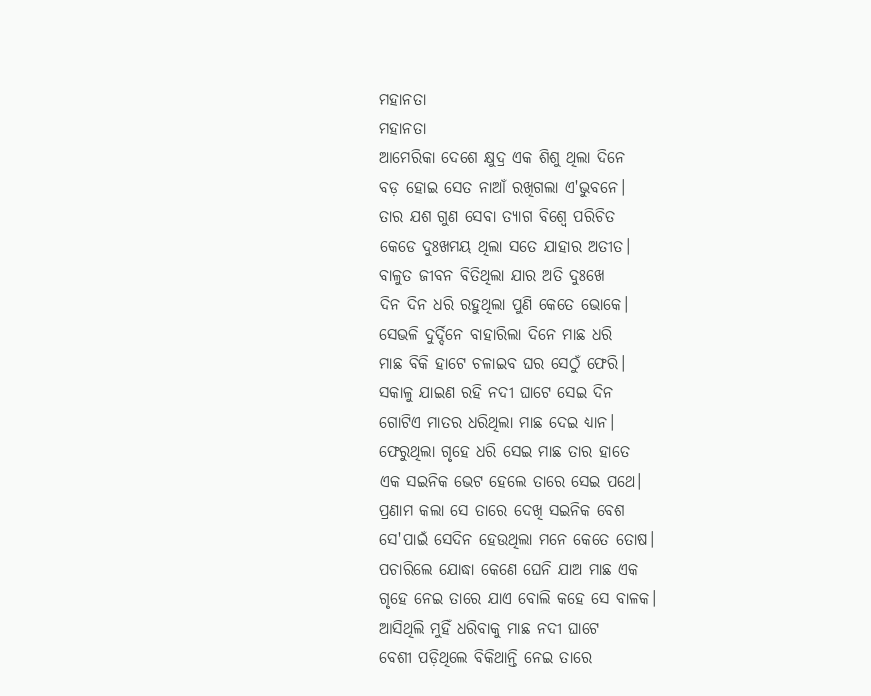ମହାନତା
ମହାନତା
ଆମେରିକା ଦେଶେ କ୍ଷୁଦ୍ର ଏକ ଶିଶୁ ଥିଲା ଦିନେ
ବଡ଼ ହୋଇ ସେତ ନାଆଁ ରଖିଗଲା ଏ'ଭୁବନେ।
ତାର ଯଶ ଗୁଣ ସେବା ତ୍ୟାଗ ବିଶ୍ୱେ ପରିଚିତ
କେଡେ ଦୁଃଖମୟ ଥିଲା ସତେ ଯାହାର ଅତୀତ।
ବାଳୁତ ଜୀବନ ବିତିଥିଲା ଯାର ଅତି ଦୁଃଖେ
ଦିନ ଦିନ ଧରି ରହୁଥିଲା ପୁଣି କେତେ ଭୋକେ।
ସେଭଳି ଦୁର୍ଦ୍ଦିନେ ବାହାରିଲା ଦିନେ ମାଛ ଧରି
ମାଛ ବିକି ହାଟେ ଚଳାଇବ ଘର ସେଠୁଁ ଫେରି।
ସକାଳୁ ଯାଇଣ ରହି ନଦୀ ଘାଟେ ସେଇ ଦିନ
ଗୋଟିଏ ମାତର ଧରିଥିଲା ମାଛ ଦେଇ ଧ୍ୟାନ।
ଫେରୁଥିଲା ଗୃହେ ଧରି ସେଇ ମାଛ ତାର ହାତେ
ଏକ ସଇନିକ ଭେଟ ହେଲେ ତାରେ ସେଇ ପଥେ।
ପ୍ରଣାମ କଲା ସେ ତାରେ ଦେଖି ସଇନିକ ବେଶ
ସେ'ପାଇଁ ସେଦିନ ହେଉଥିଲା ମନେ କେତେ ତୋଷ।
ପଚାରିଲେ ଯୋଦ୍ଧା କେଣେ ଘେନି ଯାଅ ମାଛ ଏକ
ଗୃହେ ନେଇ ତାରେ ଯାଏ ବୋଲି କହେ ସେ ବାଳକ।
ଆସିଥିଲି ମୁହିଁ ଧରିବାକୁ ମାଛ ନଦୀ ଘାଟେ
ବେଶୀ ପଡ଼ିଥିଲେ ବିକିଥାନ୍ତି ନେଇ ତାରେ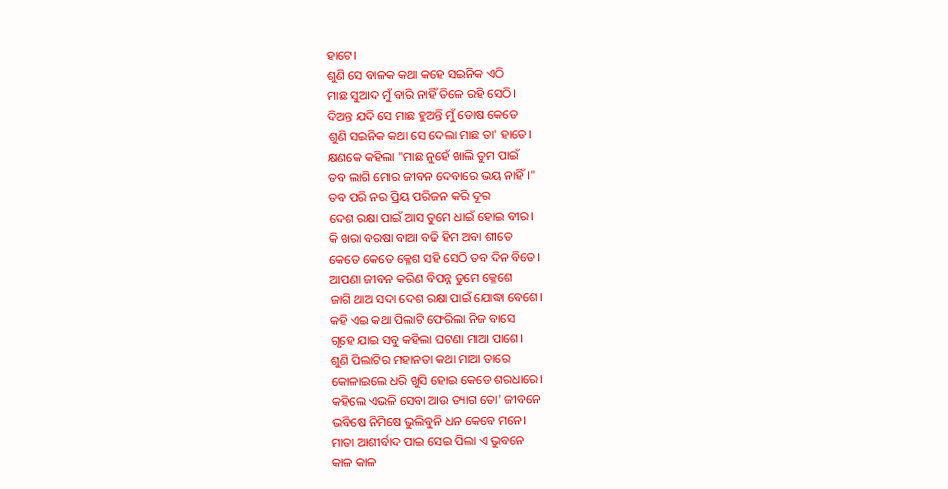ହାଟେ।
ଶୁଣି ସେ ବାଳକ କଥା କହେ ସଇନିକ ଏଠି
ମାଛ ସୁଆଦ ମୁଁ ବାରି ନାହିଁ ତିଳେ ରହି ସେଠି।
ଦିଅନ୍ତ ଯଦି ସେ ମାଛ ହୁଅନ୍ତି ମୁଁ ତୋଷ କେତେ
ଶୁଣି ସଇନିକ କଥା ସେ ଦେଲା ମାଛ ତା' ହାତେ।
କ୍ଷଣକେ କହିଲା "ମାଛ ନୁହେଁ ଖାଲି ତୁମ ପାଇଁ
ତବ ଲାଗି ମୋର ଜୀବନ ଦେବାରେ ଭୟ ନାହିଁ।"
ତବ ପରି ନର ପ୍ରିୟ ପରିଜନ କରି ଦୂର
ଦେଶ ରକ୍ଷା ପାଇଁ ଆସ ତୁମେ ଧାଇଁ ହୋଇ ବୀର।
କି ଖରା ବରଷା ବାଆ ବଢି ହିମ ଅବା ଶୀତେ
କେତେ କେତେ କ୍ଳେଶ ସହି ସେଠି ତବ ଦିନ ବିତେ।
ଆପଣା ଜୀବନ କରିଣ ବିପନ୍ନ ତୁମେ କ୍ଳେଶେ
ଜାଗି ଥାଅ ସଦା ଦେଶ ରକ୍ଷା ପାଇଁ ଯୋଦ୍ଧା ବେଶେ।
କହି ଏଇ କଥା ପିଲାଟି ଫେରିଲା ନିଜ ବାସେ
ଗୃହେ ଯାଇ ସବୁ କହିଲା ଘଟଣା ମାଆ ପାଶେ।
ଶୁଣି ପିଲାଟିର ମହାନତା କଥା ମାଆ ତାରେ
କୋଳାଇଲେ ଧରି ଖୁସି ହୋଇ କେଡେ ଶରଧାରେ।
କହିଲେ ଏଭଳି ସେବା ଆଉ ତ୍ୟାଗ ତୋ' ଜୀବନେ
ଭବିଷେ ନିମିଷେ ଭୁଲିବୁନି ଧନ କେବେ ମନେ।
ମାତା ଆଶୀର୍ବାଦ ପାଇ ସେଇ ପିଲା ଏ ଭୁବନେ
କାଳ କାଳ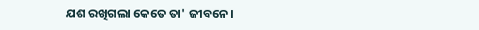ଯଶ ରଖିଗଲା କେତେ ତା' ଜୀବନେ।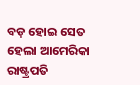ବଡ଼ ହୋଇ ସେତ ହେଲା ଆମେରିକା ରାଷ୍ଟ୍ରପତି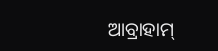ଆବ୍ରାହାମ୍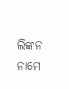ଲିଙ୍କନ ନାମେ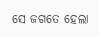ସେ ଜଗତେ ହେଲା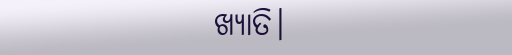ଖ୍ୟାତି।